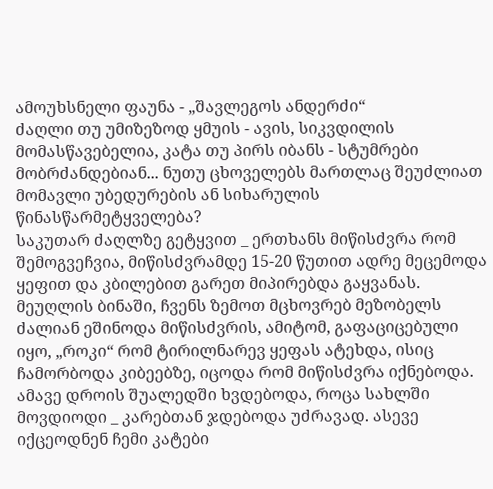ამოუხსნელი ფაუნა - „შავლეგოს ანდერძი“
ძაღლი თუ უმიზეზოდ ყმუის - ავის, სიკვდილის მომასწავებელია, კატა თუ პირს იბანს - სტუმრები მობრძანდებიან... ნუთუ ცხოველებს მართლაც შეუძლიათ მომავლი უბედურების ან სიხარულის წინასწარმეტყველება?
საკუთარ ძაღლზე გეტყვით _ ერთხანს მიწისძვრა რომ შემოგვეჩვია, მიწისძვრამდე 15-20 წუთით ადრე მეცემოდა ყეფით და კბილებით გარეთ მიპირებდა გაყვანას. მეუღლის ბინაში, ჩვენს ზემოთ მცხოვრებ მეზობელს ძალიან ეშინოდა მიწისძვრის, ამიტომ, გაფაციცებული იყო, „როკი“ რომ ტირილნარევ ყეფას ატეხდა, ისიც ჩამორბოდა კიბეებზე, იცოდა რომ მიწისძვრა იქნებოდა.
ამავე დროის შუალედში ხვდებოდა, როცა სახლში მოვდიოდი _ კარებთან ჯდებოდა უძრავად. ასევე იქცეოდნენ ჩემი კატები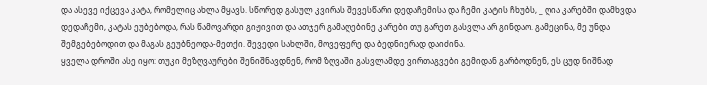და ასევე იქცევა კატა, რომელიც ახლა მყავს. სწორედ გასულ კვირას შევესწარი დედაჩემისა და ჩემი კატის ჩხუბს, _ ღია კარებში დამხვდა დედაჩემი, კატას ეუბებოდა, რას წამოვარდი გიჟივით და ათჯერ გამაღებინე კარები თუ გარეთ გასვლა არ გინდაო. გამეცინა, მე უნდა შემგებებოდით და მაგას გეუბნეოდა-მეთქი. შევედი სახლში, მოვეფერე და ბედნიერად დაიძინა.
ყველა დროში ასე იყო: თუკი მეზღვაურები შენიშნავდნენ, რომ ზღვაში გასვლამდე ვირთაგვები გემიდან გარბოდნენ, ეს ცუდ ნიშნად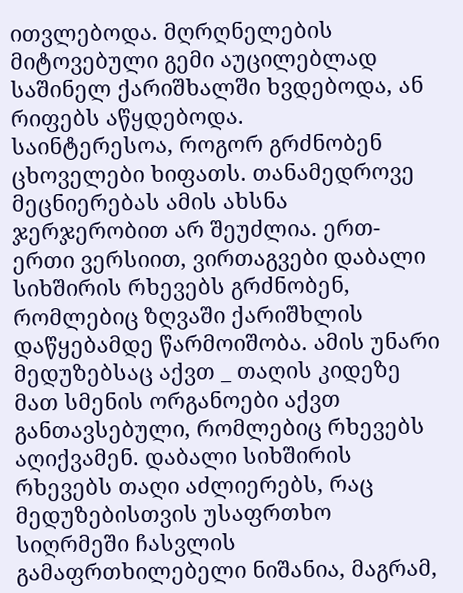ითვლებოდა. მღრღნელების მიტოვებული გემი აუცილებლად საშინელ ქარიშხალში ხვდებოდა, ან რიფებს აწყდებოდა.
საინტერესოა, როგორ გრძნობენ ცხოველები ხიფათს. თანამედროვე მეცნიერებას ამის ახსნა ჯერჯერობით არ შეუძლია. ერთ-ერთი ვერსიით, ვირთაგვები დაბალი სიხშირის რხევებს გრძნობენ, რომლებიც ზღვაში ქარიშხლის დაწყებამდე წარმოიშობა. ამის უნარი მედუზებსაც აქვთ _ თაღის კიდეზე მათ სმენის ორგანოები აქვთ განთავსებული, რომლებიც რხევებს აღიქვამენ. დაბალი სიხშირის რხევებს თაღი აძლიერებს, რაც მედუზებისთვის უსაფრთხო სიღრმეში ჩასვლის გამაფრთხილებელი ნიშანია, მაგრამ,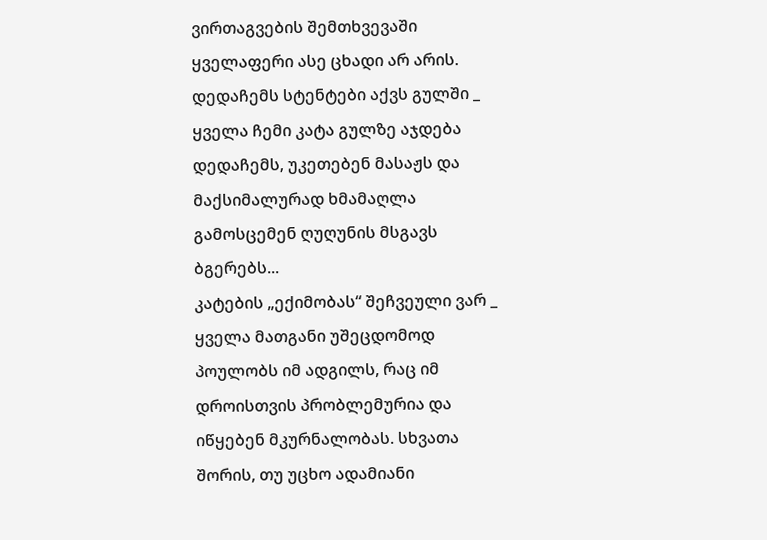ვირთაგვების შემთხვევაში ყველაფერი ასე ცხადი არ არის.
დედაჩემს სტენტები აქვს გულში _ ყველა ჩემი კატა გულზე აჯდება დედაჩემს, უკეთებენ მასაჟს და მაქსიმალურად ხმამაღლა გამოსცემენ ღუღუნის მსგავს ბგერებს...
კატების „ექიმობას“ შეჩვეული ვარ _ ყველა მათგანი უშეცდომოდ პოულობს იმ ადგილს, რაც იმ დროისთვის პრობლემურია და იწყებენ მკურნალობას. სხვათა შორის, თუ უცხო ადამიანი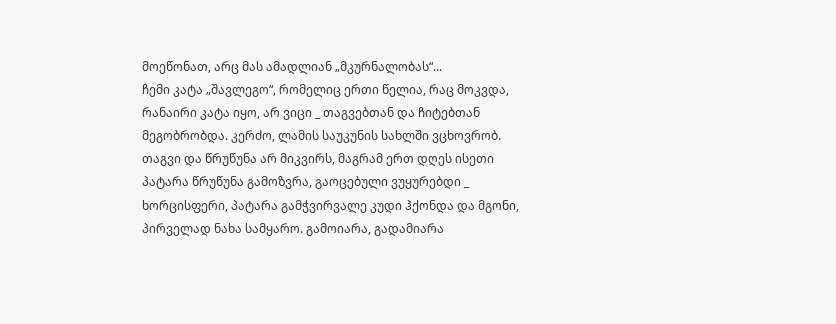მოეწონათ, არც მას ამადლიან „მკურნალობას“...
ჩემი კატა „შავლეგო“, რომელიც ერთი წელია, რაც მოკვდა, რანაირი კატა იყო, არ ვიცი _ თაგვებთან და ჩიტებთან მეგობრობდა. კერძო, ლამის საუკუნის სახლში ვცხოვრობ. თაგვი და წრუწუნა არ მიკვირს, მაგრამ ერთ დღეს ისეთი პატარა წრუწუნა გამოზვრა, გაოცებული ვუყურებდი _ ხორცისფერი, პატარა გამჭვირვალე კუდი ჰქონდა და მგონი, პირველად ნახა სამყარო. გამოიარა, გადამიარა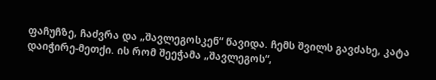ფაჩუჩზე, ჩაძვრა და „შავლეგოსკენ“ წავიდა. ჩემს შვილს გავძახე, კატა დაიჭირე-მეთქი. ის რომ შეეჭამა „შავლეგოს“,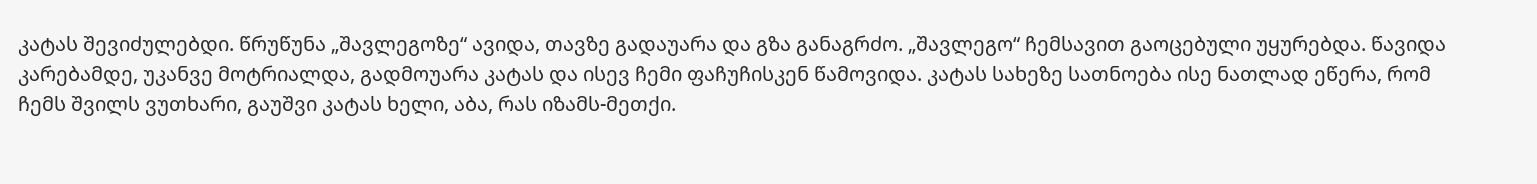კატას შევიძულებდი. წრუწუნა „შავლეგოზე“ ავიდა, თავზე გადაუარა და გზა განაგრძო. „შავლეგო“ ჩემსავით გაოცებული უყურებდა. წავიდა კარებამდე, უკანვე მოტრიალდა, გადმოუარა კატას და ისევ ჩემი ფაჩუჩისკენ წამოვიდა. კატას სახეზე სათნოება ისე ნათლად ეწერა, რომ ჩემს შვილს ვუთხარი, გაუშვი კატას ხელი, აბა, რას იზამს-მეთქი.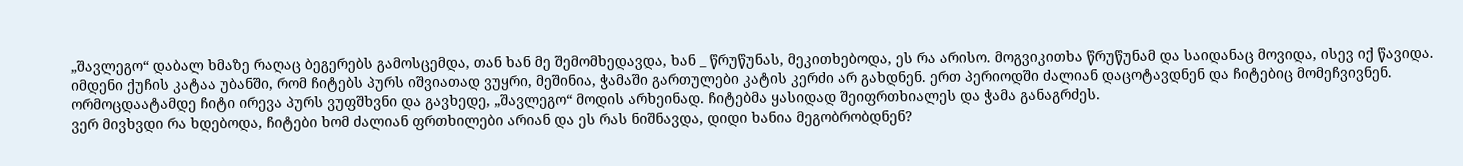„შავლეგო“ დაბალ ხმაზე რაღაც ბეგერებს გამოსცემდა, თან ხან მე შემომხედავდა, ხან _ წრუწუნას, მეკითხებოდა, ეს რა არისო. მოგვიკითხა წრუწუნამ და საიდანაც მოვიდა, ისევ იქ წავიდა.
იმდენი ქუჩის კატაა უბანში, რომ ჩიტებს პურს იშვიათად ვუყრი, მეშინია, ჭამაში გართულები კატის კერძი არ გახდნენ. ერთ პერიოდში ძალიან დაცოტავდნენ და ჩიტებიც მომეჩვივნენ. ორმოცდაატამდე ჩიტი ირევა პურს ვუფშხვნი და გავხედე, „შავლეგო“ მოდის არხეინად. ჩიტებმა ყასიდად შეიფრთხიალეს და ჭამა განაგრძეს.
ვერ მივხვდი რა ხდებოდა, ჩიტები ხომ ძალიან ფრთხილები არიან და ეს რას ნიშნავდა, დიდი ხანია მეგობრობდნენ?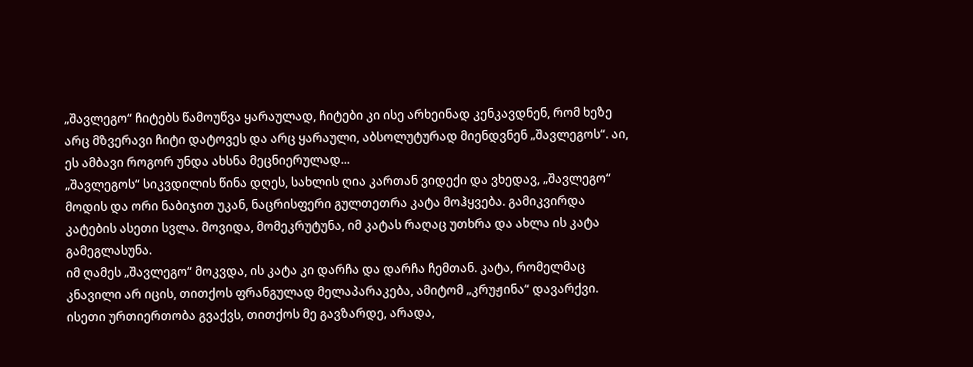„შავლეგო“ ჩიტებს წამოუწვა ყარაულად, ჩიტები კი ისე არხეინად კენკავდნენ, რომ ხეზე არც მზვერავი ჩიტი დატოვეს და არც ყარაული, აბსოლუტურად მიენდვნენ „შავლეგოს“. აი, ეს ამბავი როგორ უნდა ახსნა მეცნიერულად...
„შავლეგოს“ სიკვდილის წინა დღეს, სახლის ღია კართან ვიდექი და ვხედავ, „შავლეგო“ მოდის და ორი ნაბიჯით უკან, ნაცრისფერი გულთეთრა კატა მოჰყვება. გამიკვირდა კატების ასეთი სვლა. მოვიდა, მომეკრუტუნა, იმ კატას რაღაც უთხრა და ახლა ის კატა გამეგლასუნა.
იმ ღამეს „შავლეგო“ მოკვდა, ის კატა კი დარჩა და დარჩა ჩემთან. კატა, რომელმაც კნავილი არ იცის, თითქოს ფრანგულად მელაპარაკება, ამიტომ „კრუჟინა“ დავარქვი. ისეთი ურთიერთობა გვაქვს, თითქოს მე გავზარდე, არადა,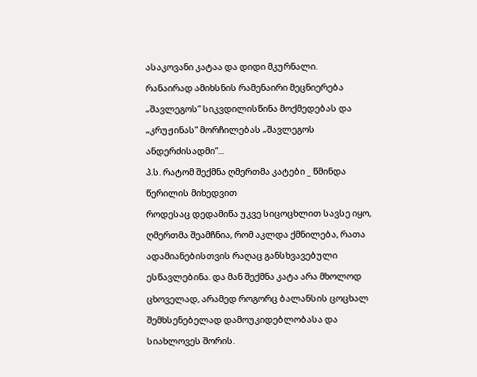ასაკოვანი კატაა და დიდი მკურნალი.
რანაირად ამიხსნის რამენაირი მეცნიერება „შავლეგოს“ სიკვდილისწინა მოქმედებას და „კრუჟინას“ მორჩილებას „შავლეგოს ანდერძისადმი“...
პ.ს. რატომ შექმნა ღმერთმა კატები _ წმინდა წერილის მიხედვით
როდესაც დედამიწა უკვე სიცოცხლით სავსე იყო, ღმერთმა შეამჩნია, რომ აკლდა ქმნილება, რათა ადამიანებისთვის რაღაც განსხვავებული ესწავლებინა. და მან შექმნა კატა არა მხოლოდ ცხოველად, არამედ როგორც ბალანსის ცოცხალ შემხსენებელად დამოუკიდებლობასა და სიახლოვეს შორის.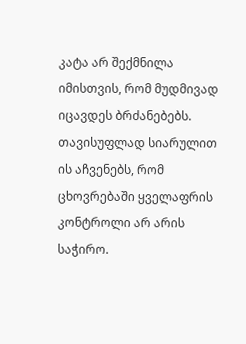კატა არ შექმნილა იმისთვის, რომ მუდმივად იცავდეს ბრძანებებს. თავისუფლად სიარულით ის აჩვენებს, რომ ცხოვრებაში ყველაფრის კონტროლი არ არის საჭირო.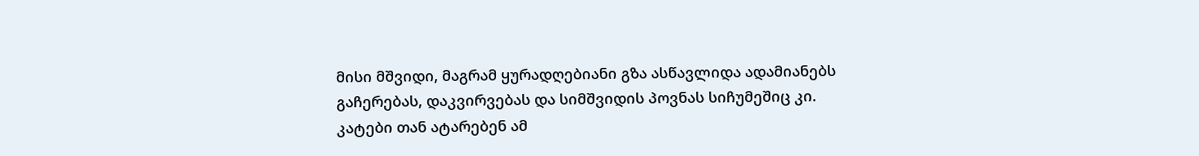მისი მშვიდი, მაგრამ ყურადღებიანი გზა ასწავლიდა ადამიანებს გაჩერებას, დაკვირვებას და სიმშვიდის პოვნას სიჩუმეშიც კი.
კატები თან ატარებენ ამ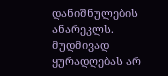დანიშნულების ანარეკლს. მუდმივად ყურადღებას არ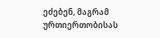ეძებენ, მაგრამ ურთიერთობისას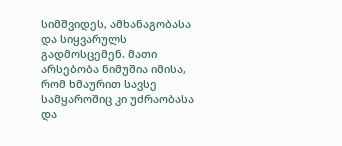სიმშვიდეს, ამხანაგობასა და სიყვარულს გადმოსცემენ. მათი არსებობა ნიმუშია იმისა, რომ ხმაურით სავსე სამყაროშიც კი უძრაობასა და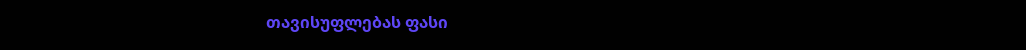თავისუფლებას ფასი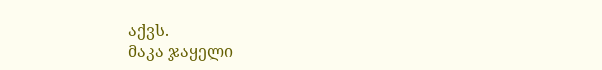აქვს.
მაკა ჯაყელი